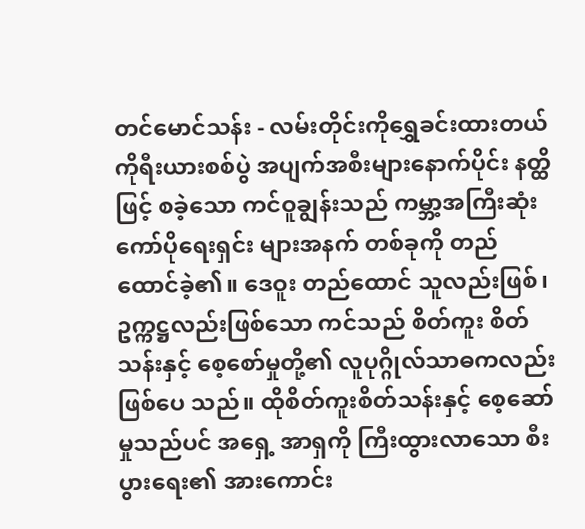တင်မောင်သန်း - လမ်းတိုင်းကိုရွှေခင်းထားတယ်
ကိုရီးယားစစ်ပွဲ အပျက်အစီးများနောက်ပိုင်း နတ္ထိဖြင့် စခဲ့သော ကင်ဝူချွန်းသည် ကမ္ဘာ့အကြီးဆုံး ကော်ပိုရေးရှင်း များအနက် တစ်ခုကို တည်ထောင်ခဲ့၏။ ဒေဝူး တည်ထောင် သူလည်းဖြစ်၊ ဥက္ကဋ္ဌလည်းဖြစ်သော ကင်သည် စိတ်ကူး စိတ်သန်းနှင့် စေ့စော်မှုတို့၏ လူပုဂ္ဂိုလ်သာဓကလည်း ဖြစ်ပေ သည်။ ထိုစိတ်ကူးစိတ်သန်းနှင့် စေ့ဆော်မှုသည်ပင် အရှေ့ အာရှကို ကြီးထွားလာသော စီးပွားရေး၏ အားကောင်း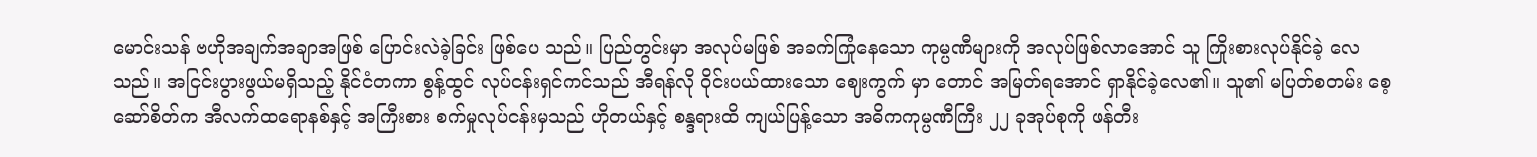မောင်းသန် ဗဟိုအချက်အချာအဖြစ် ပြောင်းလဲခဲ့ခြင်း ဖြစ်ပေ သည်။ ပြည်တွင်းမှာ အလုပ်မဖြစ် အခက်ကြုံနေသော ကုမ္ပဏီများကို အလုပ်ဖြစ်လာအောင် သူ ကြိုးစားလုပ်နိုင်ခဲ့ လေသည်။ အငြင်းပွားဖွယ်မရှိသည့် နိုင်ငံတကာ စွန့်ထွင် လုပ်ငန်းရှင်ကင်သည် အီရန်လို ဝိုင်းပယ်ထားသော ဈေးကွက် မှာ တောင် အမြတ်ရအောင် ရှာနိုင်ခဲ့လေ၏။ သူ၏ မပြတ်စတမ်း စေ့ဆော်စိတ်က အီလက်ထရောနစ်နှင့် အကြီးစား စက်မှုလုပ်ငန်းမှသည် ဟိုတယ်နှင့် စန္ဒရားထိ ကျယ်ပြန့်သော အဓိကကုမ္ပဏီကြီး ၂၂ ခုအုပ်စုကို ဖန်တီး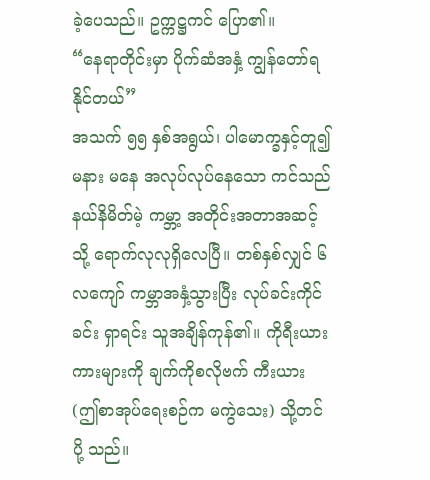ခဲ့ပေသည်။ ဥက္ကဋ္ဌကင် ပြော၏။
“နေရာတိုင်းမှာ ပိုက်ဆံအနှံ့ ကျွန်တော်ရနိုင်တယ်”
အသက် ၅၅ နှစ်အရွယ်၊ ပါမောက္ခနှင့်တူ၍ မနား မနေ အလုပ်လုပ်နေသော ကင်သည် နယ်နိမိတ်မဲ့ ကမ္ဘာ့ အတိုင်းအတာအဆင့်သို့ ရောက်လုလုရှိလေပြီ။ တစ်နှစ်လျှင် ၆ လကျော် ကမ္ဘာအနှံ့သွားပြီး လုပ်ခင်းကိုင်ခင်း ရှာရင်း သူအချိန်ကုန်၏။ ကိုရီးယားကားများကို ချက်ကိုစလိုဗက် ကီးယား (ဤစာအုပ်ရေးစဉ်က မကွဲသေး) သို့တင်ပို့ သည်။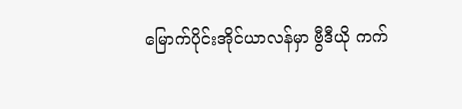မြောက်ပိုင်းအိုင်ယာလန်မှာ ဗွီဒီယို ကက်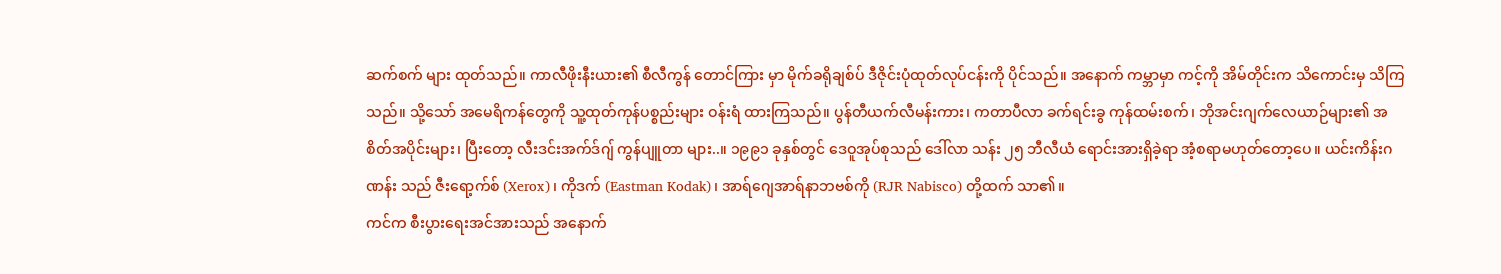ဆက်စက် များ ထုတ်သည်။ ကာလီဖိုးနီးယား၏ စီလီကွန် တောင်ကြား မှာ မိုက်ခရိုချစ်ပ် ဒီဇိုင်းပုံထုတ်လုပ်ငန်းကို ပိုင်သည်။ အနောက် ကမ္ဘာမှာ ကင့်ကို အိမ်တိုင်းက သိကောင်းမှ သိကြသည်။ သို့သော် အမေရိကန်တွေကို သူ့ထုတ်ကုန်ပစ္စည်းများ ဝန်းရံ ထားကြသည်။ ပွန်တီယက်လီမန်းကား၊ ကတာပီလာ ခက်ရင်းခွ ကုန်ထမ်းစက်၊ ဘိုအင်းဂျက်လေယာဉ်များ၏ အစိတ်အပိုင်းများ၊ ပြီးတော့ လီးဒင်းအက်ဒ်ဂျ် ကွန်ပျူတာ များ..။ ၁၉၉၁ ခုနှစ်တွင် ဒေဝူအုပ်စုသည် ဒေါ်လာ သန်း ၂၅ ဘီလီယံ ရောင်းအားရှိခဲ့ရာ အံ့စရာမဟုတ်တော့ပေ။ ယင်းကိန်းဂဏန်း သည် ဇီးရော့က်စ် (Xerox)၊ ကိုဒက် (Eastman Kodak)၊ အာရ်ဂျေအာရ်နာဘဗစ်ကို (RJR Nabisco) တို့ထက် သာ၏။
ကင်က စီးပွားရေးအင်အားသည် အနောက်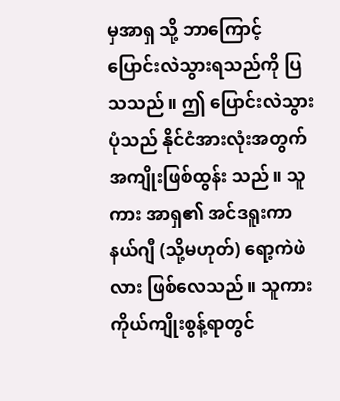မှအာရှ သို့ ဘာကြောင့် ပြောင်းလဲသွားရသည်ကို ပြသသည်။ ဤ ပြောင်းလဲသွားပုံသည် နိုင်ငံအားလုံးအတွက် အကျိုးဖြစ်ထွန်း သည်။ သူကား အာရှ၏ အင်ဒရူးကာနယ်ဂျီ (သို့မဟုတ်) ရော့ကဲဖဲလား ဖြစ်လေသည်။ သူကား ကိုယ်ကျိုးစွန့်ရာတွင်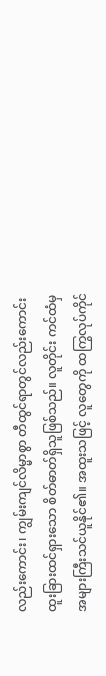လည်းကောင်း၊ ကျွမ်းကျင်လိမ္မာစွာ တီထွင်ရာတွင်လည်းကောင်း ထူးခြားထင်ရှားသော စိတ်ဓာတ်ရှိသူဖြစ်သည်။ လူတိုင်း ကင်ထံမှ အများကြီးသင်ယူနိုင်၏။ အထူးသဖြင့် လူတွေကို ထကြွလုပ်ကိုင်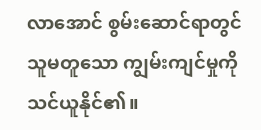လာအောင် စွမ်းဆောင်ရာတွင် သူမတူသော ကျွမ်းကျင်မှုကို သင်ယူနိုင်၏။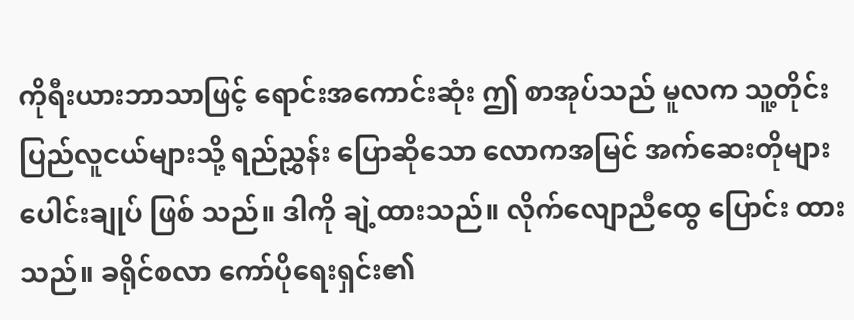ကိုရီးယားဘာသာဖြင့် ရောင်းအကောင်းဆုံး ဤ စာအုပ်သည် မူလက သူ့တိုင်းပြည်လူငယ်များသို့ ရည်ညွှန်း ပြောဆိုသော လောကအမြင် အက်ဆေးတိုများ ပေါင်းချုပ် ဖြစ် သည်။ ဒါကို ချဲ့ထားသည်။ လိုက်လျောညီထွေ ပြောင်း ထားသည်။ ခရိုင်စလာ ကော်ပိုရေးရှင်း၏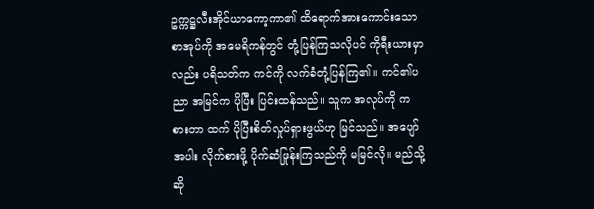ဥက္ကဋ္ဌလီးအိုင်ယာကော့ကာ၏ ထိရောက်အားကောင်းသော စာအုပ်ကို အမေရိကန်တွင် တုံ့ပြန်ကြသလိုပင် ကိုရီးယားမှာလည်း ပရိသတ်က ကင်ကို လက်ခံတုံ့ပြန်ကြ၏။ ကင်၏ပညာ အမြင်က ပိုပြီး ပြင်းထန်သည်။ သူက အလုပ်ကို ကစားတာ ထက် ပိုပြီးစိတ်လှုပ်ရှားဖွယ်ဟု မြင်သည်။ အပျော်အပါး လိုက်စားဖို့ ပိုက်ဆံဖြုန်းကြသည်ကို မမြင်လို။ မည်သို့ ဆို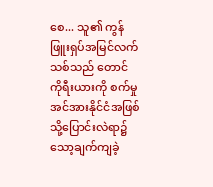စေ... သူ၏ ကွန်ဖြူးရှပ်အမြင်လက်သစ်သည် တောင် ကိုရီးယားကို စက်မှုအင်အားနိုင်ငံအဖြစ်သို့ပြောင်းလဲရာ၌ သော့ချက်ကျခဲ့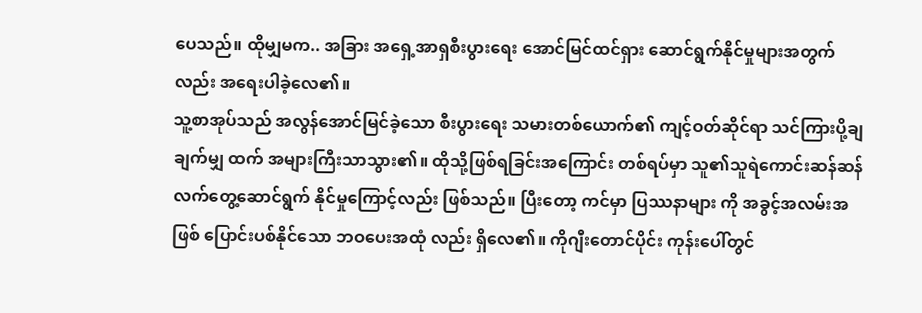ပေသည်။ ထိုမျှမက.. အခြား အရှေ့အာရှစီးပွားရေး အောင်မြင်ထင်ရှား ဆောင်ရွက်နိုင်မှုများအတွက် လည်း အရေးပါခဲ့လေ၏။
သူ့စာအုပ်သည် အလွန်အောင်မြင်ခဲ့သော စီးပွားရေး သမားတစ်ယောက်၏ ကျင့်ဝတ်ဆိုင်ရာ သင်ကြားပို့ချချက်မျှ ထက် အများကြီးသာသွား၏။ ထိုသို့ဖြစ်ရခြင်းအကြောင်း တစ်ရပ်မှာ သူ၏သူရဲကောင်းဆန်ဆန် လက်တွေ့ဆောင်ရွက် နိုင်မှုကြောင့်လည်း ဖြစ်သည်။ ပြီးတော့ ကင်မှာ ပြဿနာများ ကို အခွင့်အလမ်းအဖြစ် ပြောင်းပစ်နိုင်သော ဘဝပေးအထုံ လည်း ရှိလေ၏။ ကိုဂျီးတောင်ပိုင်း ကုန်းပေါ်တွင်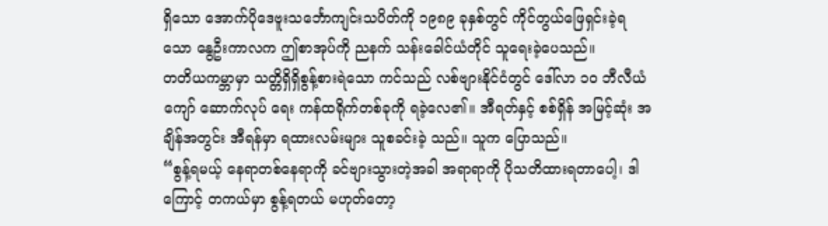ရှိသော အောက်ပိုဒေဗူးသင်္ဘောကျင်းသပိတ်ကို ၁၉၈၉ ခုနှစ်တွင် ကိုင်တွယ်ဖြေရှင်းခဲ့ရသော နွေဦးကာလက ဤစာအုပ်ကို ညနက် သန်းခေါင်ယံတိုင် သူရေးခဲ့ပေသည်။
တတိယကမ္ဘာမှာ သတ္တိရှိရှိစွန့်စားရဲသော ကင်သည် လစ်ဗျားနိုင်ငံတွင် ဒေါ်လာ ၁၀ ဘီလီယံကျော် ဆောက်လုပ် ရေး ကန်ထရိုက်တစ်ခုကို ရခဲ့လေ၏။ အီရတ်နှင့် စစ်ရှိန် အမြင့်ဆုံး အချိန်အတွင်း အီရန်မှာ ရထားလမ်းများ သူစခင်းခဲ့ သည်။ သူက ပြောသည်။
“စွန့်ရမယ့် နေရာတစ်နေရာကို ခင်ဗျားသွားတဲ့အခါ အရာရာကို ပိုသတိထားရတာပေါ့၊ ဒါကြောင့် တကယ်မှာ စွန့်ရတယ် မဟုတ်တော့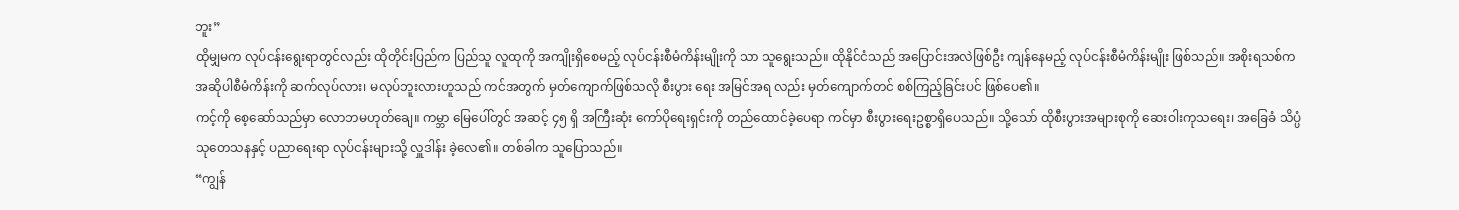ဘူး”
ထိုမျှမက လုပ်ငန်းရွေးရာတွင်လည်း ထိုတိုင်းပြည်က ပြည်သူ လူထုကို အကျိုးရှိစေမည့် လုပ်ငန်းစီမံကိန်းမျိုးကို သာ သူရွေးသည်။ ထိုနိုင်ငံသည် အပြောင်းအလဲဖြစ်ဦး ကျန်နေမည့် လုပ်ငန်းစီမံကိန်းမျိုး ဖြစ်သည်။ အစိုးရသစ်ကအဆိုပါစီမံကိန်းကို ဆက်လုပ်လား၊ မလုပ်ဘူးလားဟူသည် ကင်အတွက် မှတ်ကျောက်ဖြစ်သလို စီးပွား ရေး အမြင်အရ လည်း မှတ်ကျောက်တင် စစ်ကြည့်ခြင်းပင် ဖြစ်ပေ၏။
ကင့်ကို စေ့ဆော်သည်မှာ လောဘမဟုတ်ချေ။ ကမ္ဘာ မြေပေါ်တွင် အဆင့် ၄၅ ရှိ အကြီးဆုံး ကော်ပိုရေးရှင်းကို တည်ထောင်ခဲ့ပေရာ ကင်မှာ စီးပွားရေးဥစ္စာရှိပေသည်။ သို့သော် ထိုစီးပွားအများစုကို ဆေးဝါးကုသရေး၊ အခြေခံ သိပ္ပံသုတေသနနှင့် ပညာရေးရာ လုပ်ငန်းများသို့ လှူဒါန်း ခဲ့လေ၏။ တစ်ခါက သူပြောသည်။
“ကျွန်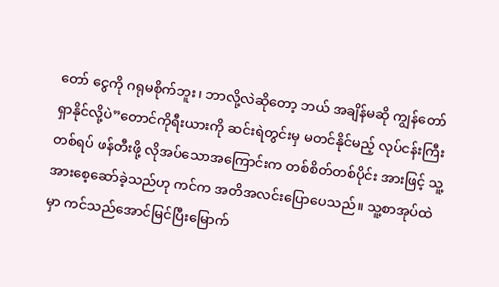တော် ငွေကို ဂရုမစိုက်ဘူး၊ ဘာလို့လဲဆိုတော့ ဘယ် အချိန်မဆို ကျွန်တော် ရှာနိုင်လို့ပဲ”တောင်ကိုရီးယားကို ဆင်းရဲတွင်းမှ မတင်နိုင်မည့် လုပ်ငန်းကြီးတစ်ရပ် ဖန်တီးဖို့ လိုအပ်သောအကြောင်းက တစ်စိတ်တစ်ပိုင်း အားဖြင့် သူ့အားစေ့ဆော်ခဲ့သည်ဟု ကင်က အတိအလင်းပြောပေသည်။ သူ့စာအုပ်ထဲမှာ ကင်သည်အောင်မြင်ပြီးမြောက်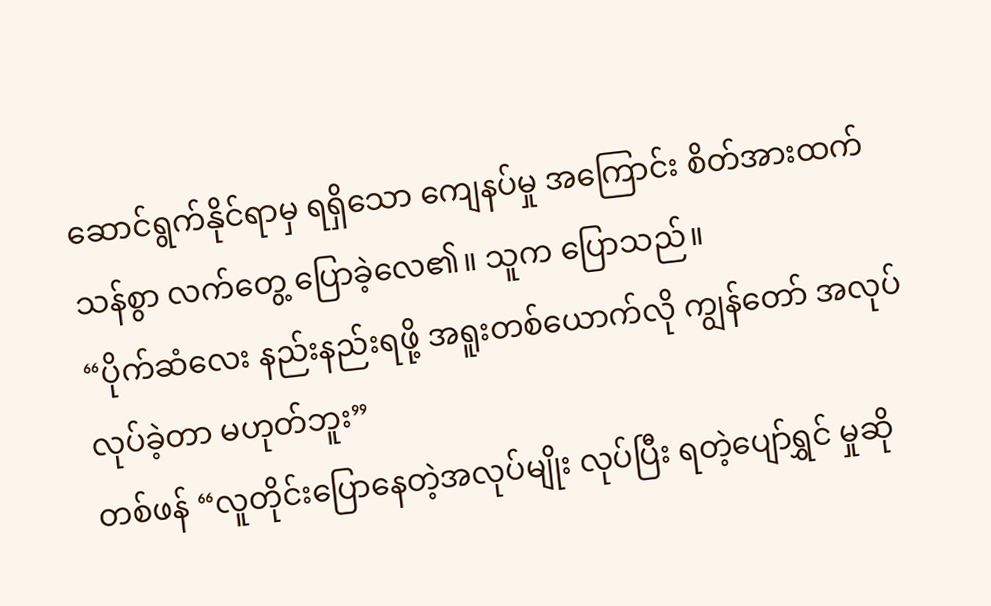ဆောင်ရွက်နိုင်ရာမှ ရရှိသော ကျေနပ်မှု အကြောင်း စိတ်အားထက်သန်စွာ လက်တွေ့ ပြောခဲ့လေ၏။ သူက ပြောသည်။
“ပိုက်ဆံလေး နည်းနည်းရဖို့ အရူးတစ်ယောက်လို ကျွန်တော် အလုပ်လုပ်ခဲ့တာ မဟုတ်ဘူး”
တစ်ဖန် “လူတိုင်းပြောနေတဲ့အလုပ်မျိုး လုပ်ပြီး ရတဲ့ပျော်ရွှင် မှုဆို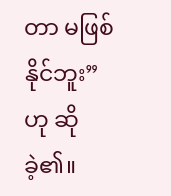တာ မဖြစ်နိုင်ဘူး” ဟု ဆိုခဲ့၏။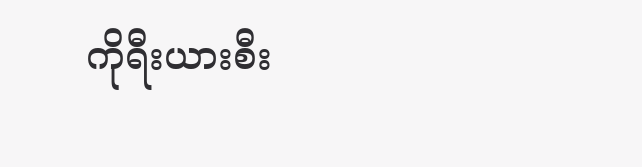ကိုရီးယားစီး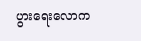ပွားရေးလောက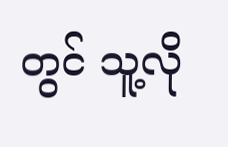တွင် သူ့လို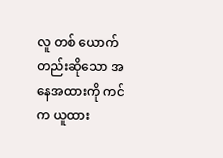လူ တစ် ယောက်တည်းဆိုသော အနေအထားကို ကင်က ယူထား